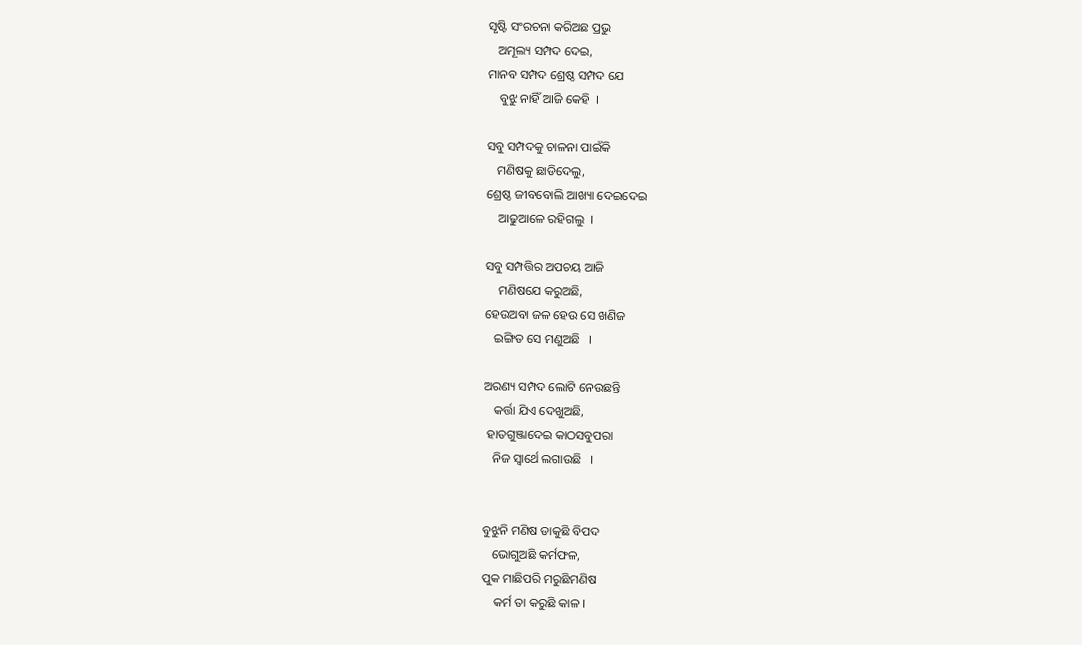ସୃଷ୍ଟି ସଂରଚନା କରିଅଛ ପ୍ରଭୁ
   ଅମୂଲ୍ୟ ସମ୍ପଦ ଦେଇ,
ମାନବ ସମ୍ପଦ ଶ୍ରେଷ୍ଠ ସମ୍ପଦ ଯେ
    ବୁଝୁ ନାହିଁ ଆଜି କେହି  ।

ସବୁ ସମ୍ପଦକୁ ଚାଳନା ପାଇଁକି
   ମଣିଷକୁ ଛାଡିଦେଲୁ,
ଶ୍ରେଷ୍ଠ ଜୀବବୋଲି ଆଖ୍ୟା ଦେଇଦେଇ
    ଆଢୁଆଳେ ରହିଗଲୁ  ।

ସବୁ ସମ୍ପତ୍ତିର ଅପଚୟ ଆଜି
    ମଣିଷଯେ କରୁଅଛି,
ହେଉଅବା ଜଳ ହେଉ ସେ ଖଣିଜ
   ଇଙ୍ଗିତ ସେ ମଣୁଅଛି   ।

ଅରଣ୍ୟ ସମ୍ପଦ ଲୋଟି ନେଉଛନ୍ତି
   କର୍ତ୍ତା ଯିଏ ଦେଖୁଅଛି,
 ହାତଗୁଞ୍ଜାଦେଇ କାଠସବୁପରା
   ନିଜ ସ୍ୱାର୍ଥେ ଲଗାଉଛି   ।


ବୁଝୁନି ମଣିଷ ଡାକୁଛି ବିପଦ
   ଭୋଗୁଅଛି କର୍ମଫଳ,
ପୁକ ମାଛିପରି ମରୁଛିମଣିଷ
    କର୍ମ ତା କରୁଛି କାଳ ।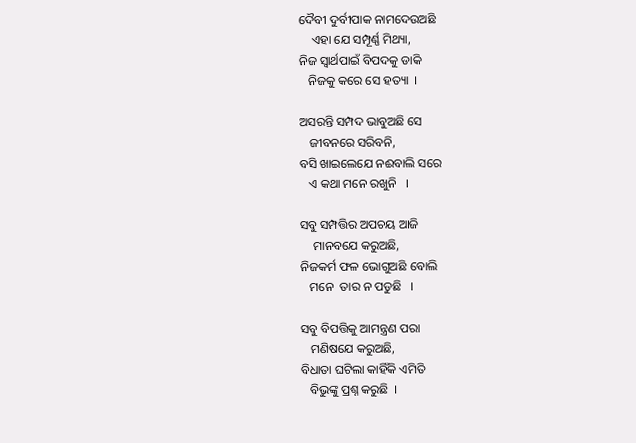ଦୈବୀ ଦୁର୍ବୀପାକ ନାମଦେଉଅଛି
    ଏହା ଯେ ସମ୍ପୂର୍ଣ୍ଣ ମିଥ୍ୟା,
ନିଜ ସ୍ୱାର୍ଥପାଇଁ ବିପଦକୁ ଡାକି
   ନିଜକୁ କରେ ସେ ହତ୍ୟା  ।

ଅସରନ୍ତି ସମ୍ପଦ ଭାବୁଅଛି ସେ
   ଜୀବନରେ ସରିବନି,
ବସି ଖାଇଲେଯେ ନଈବାଲି ସରେ
   ଏ କଥା ମନେ ରଖୁନି   ।

ସବୁ ସମ୍ପତ୍ତିର ଅପଚୟ ଆଜି
    ମାନବଯେ କରୁଅଛି,
ନିଜକର୍ମ ଫଳ ଭୋଗୁଅଛି ବୋଲି
   ମନେ  ତାର ନ ପଡୁଛି   ।

ସବୁ ବିପତ୍ତିକୁ ଆମନ୍ତ୍ରଣ ପରା
   ମଣିଷଯେ କରୁଅଛି,
ବିଧାତା ଘଟିଲା କାହିଁକି ଏମିତି
   ବିଭୁଙ୍କୁ ପ୍ରଶ୍ନ କରୁଛି  ।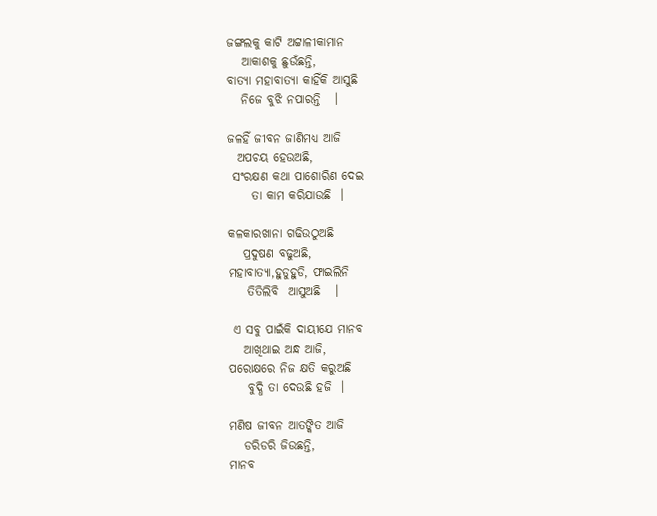ଜଙ୍ଗଲକୁ କାଟି ଅଟ୍ଟାଳୀକାମାନ
   ଆକାଶକୁ ଛୁଉଁଛନ୍ତି,
ବାତ୍ୟା ମହାବାତ୍ୟା କାହିଁକି ଆସୁଛି
   ନିଜେ ବୁଝି ନପାରନ୍ତି   ।

ଜଳହିଁ ଜୀବନ ଜାଣିମଧ୍ୟ ଆଜି
  ଅପଚୟ ହେଉଅଛି,
 ସଂରକ୍ଷଣ କଥା ପାଶୋରିଣ ଦେଇ
     ତା କାମ କରିଯାଉଛି  ।

କଳକାରଖାନା ଗଢିଉଠୁଅଛି
   ପ୍ରଦୁଷଣ ବଢୁଅଛି,
ମହାବାତ୍ୟା,ହୁଡୁହୁଡି, ଫାଇଲିନି
    ତିତିଲିବି  ଆସୁଅଛି   ।

 ଏ ସବୁ ପାଇଁକି ଦାୟୀଯେ ମାନବ
   ଆଖିଥାଇ ଅନ୍ଧ ଆଜି,
ପରୋକ୍ଷରେ ନିଜ କ୍ଷତି କରୁଅଛି
    ବୁଦ୍ଧି ତା ଦେଉଛି ହଜି  ।

ମଣିଷ ଜୀବନ ଆତଙ୍କିତ ଆଜି
   ଡରିଡରି ଜିଉଛନ୍ତି,
ମାନବ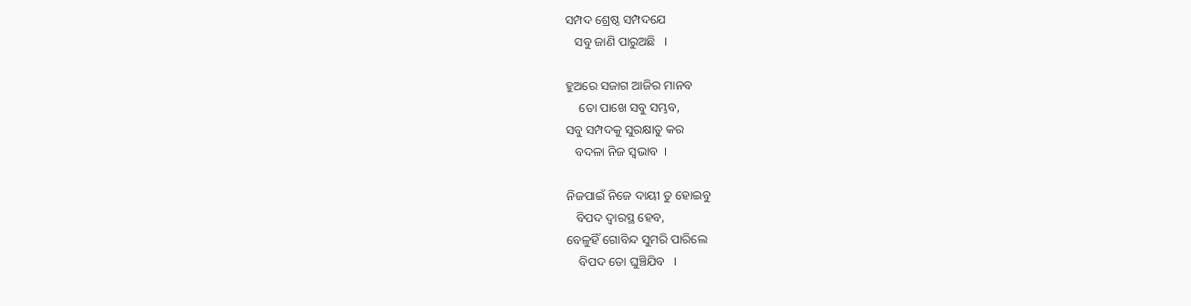ସମ୍ପଦ ଶ୍ରେଷ୍ଠ ସମ୍ପଦଯେ
   ସବୁ ଜାଣି ପାରୁଅଛି   ।

ହୁଅରେ ସଜାଗ ଆଜିର ମାନବ
    ତୋ ପାଖେ ସବୁ ସମ୍ଭବ,
ସବୁ ସମ୍ପଦକୁ ସୁରକ୍ଷାତୁ କର
   ବଦଳା ନିଜ ସ୍ୱଭାବ  ।

ନିଜପାଇଁ ନିଜେ ଦାୟୀ ତୁ ହୋଇବୁ
   ବିପଦ ଦ୍ୱାରସ୍ଥ ହେବ,
ବେଳୁହିଁ ଗୋବିନ୍ଦ ସୁମରି ପାରିଲେ
    ବିପଦ ତୋ ଘୁଞ୍ଚିଯିବ   ।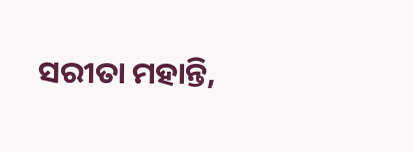ସରୀତା ମହାନ୍ତି,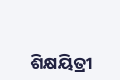ଶିକ୍ଷୟିତ୍ରୀ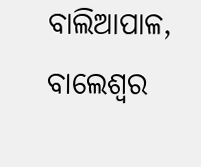ବାଲିଆପାଳ, ବାଲେଶ୍ୱର